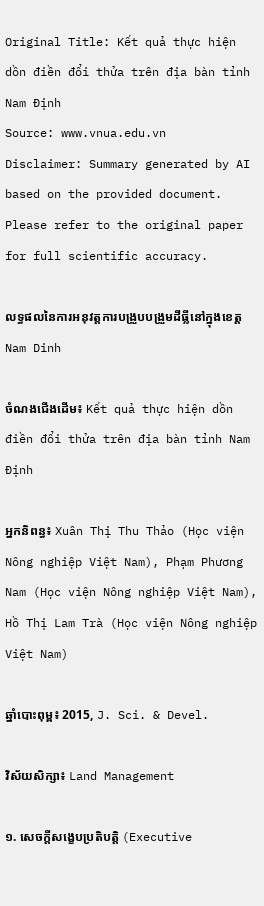Original Title: Kết quả thực hiện dồn điền đổi thửa trên địa bàn tỉnh Nam Định
Source: www.vnua.edu.vn
Disclaimer: Summary generated by AI based on the provided document. Please refer to the original paper for full scientific accuracy.

លទ្ធផលនៃការអនុវត្តការបង្រួបបង្រួមដីធ្លីនៅក្នុងខេត្ត Nam Dinh

ចំណងជើងដើម៖ Kết quả thực hiện dồn điền đổi thửa trên địa bàn tỉnh Nam Định

អ្នកនិពន្ធ៖ Xuân Thị Thu Thảo (Học viện Nông nghiệp Việt Nam), Phạm Phương Nam (Học viện Nông nghiệp Việt Nam), Hồ Thị Lam Trà (Học viện Nông nghiệp Việt Nam)

ឆ្នាំបោះពុម្ព៖ 2015, J. Sci. & Devel.

វិស័យសិក្សា៖ Land Management

១. សេចក្តីសង្ខេបប្រតិបត្តិ (Executive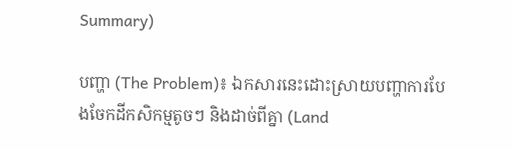Summary)

បញ្ហា (The Problem)៖ ឯកសារនេះដោះស្រាយបញ្ហាការបែងចែកដីកសិកម្មតូចៗ និងដាច់ពីគ្នា (Land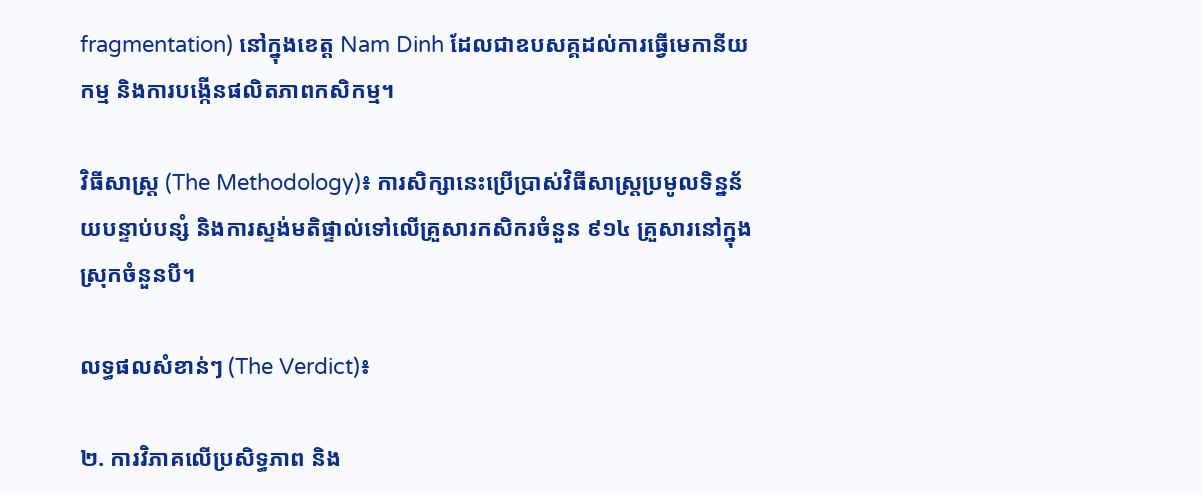fragmentation) នៅក្នុងខេត្ត Nam Dinh ដែលជាឧបសគ្គដល់ការធ្វើមេកានីយកម្ម និងការបង្កើនផលិតភាពកសិកម្ម។

វិធីសាស្ត្រ (The Methodology)៖ ការសិក្សានេះប្រើប្រាស់វិធីសាស្ត្រប្រមូលទិន្នន័យបន្ទាប់បន្សំ និងការស្ទង់មតិផ្ទាល់ទៅលើគ្រួសារកសិករចំនួន ៩១៤ គ្រួសារនៅក្នុងស្រុកចំនួនបី។

លទ្ធផលសំខាន់ៗ (The Verdict)៖

២. ការវិភាគលើប្រសិទ្ធភាព និង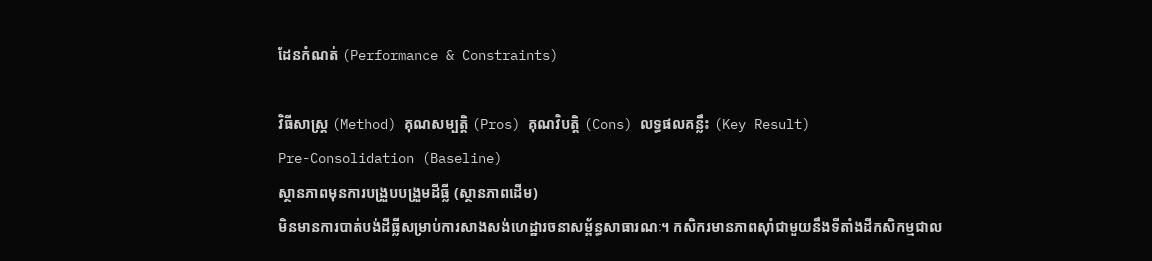ដែនកំណត់ (Performance & Constraints)

វិធីសាស្ត្រ (Method) គុណសម្បត្តិ (Pros) គុណវិបត្តិ (Cons) លទ្ធផលគន្លឹះ (Key Result)
Pre-Consolidation (Baseline)
ស្ថានភាពមុនការបង្រួបបង្រួមដីធ្លី (ស្ថានភាពដើម)
មិនមានការបាត់បង់ដីធ្លីសម្រាប់ការសាងសង់ហេដ្ឋារចនាសម្ព័ន្ធសាធារណៈ។ កសិករមានភាពស៊ាំជាមួយនឹងទីតាំងដីកសិកម្មជាល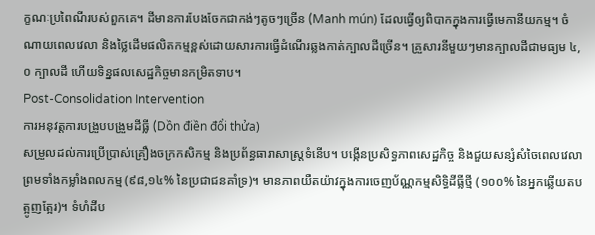ក្ខណៈប្រពៃណីរបស់ពួកគេ។ ដីមានការបែងចែកជាកង់ៗតូចៗច្រើន (Manh mún) ដែលធ្វើឲ្យពិបាកក្នុងការធ្វើមេកានីយកម្ម។ ចំណាយពេលវេលា និងថ្លៃដើមផលិតកម្មខ្ពស់ដោយសារការធ្វើដំណើរឆ្លងកាត់ក្បាលដីច្រើន។ គ្រួសារនីមួយៗមានក្បាលដីជាមធ្យម ៤,០ ក្បាលដី ហើយទិន្នផលសេដ្ឋកិច្ចមានកម្រិតទាប។
Post-Consolidation Intervention
ការអនុវត្តការបង្រួបបង្រួមដីធ្លី (Dồn điền đổi thửa)
សម្រួលដល់ការប្រើប្រាស់គ្រឿងចក្រកសិកម្ម និងប្រព័ន្ធធារាសាស្ត្រទំនើប។ បង្កើនប្រសិទ្ធភាពសេដ្ឋកិច្ច និងជួយសន្សំសំចៃពេលវេលាព្រមទាំងកម្លាំងពលកម្ម (៩៨,១៤% នៃប្រជាជនគាំទ្រ)។ មានភាពយឺតយ៉ាវក្នុងការចេញប័ណ្ណកម្មសិទ្ធិដីធ្លីថ្មី (១០០% នៃអ្នកឆ្លើយតបត្អូញត្អែរ)។ ទំហំដីប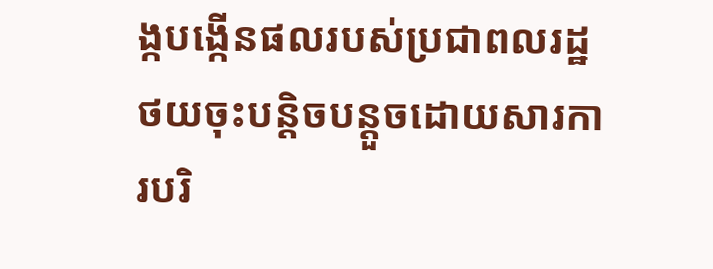ង្កបង្កើនផលរបស់ប្រជាពលរដ្ឋថយចុះបន្តិចបន្តួចដោយសារការបរិ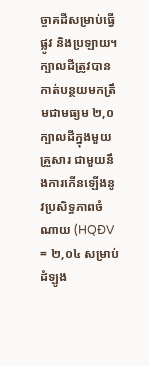ច្ចាគដីសម្រាប់ធ្វើផ្លូវ និងប្រឡាយ។ ក្បាលដីត្រូវបានកាត់បន្ថយមកត្រឹមជាមធ្យម ២,០ ក្បាលដីក្នុងមួយគ្រួសារ ជាមួយនឹងការកើនឡើងនូវប្រសិទ្ធភាពចំណាយ (HQĐV = ២,០៤ សម្រាប់ដំឡូង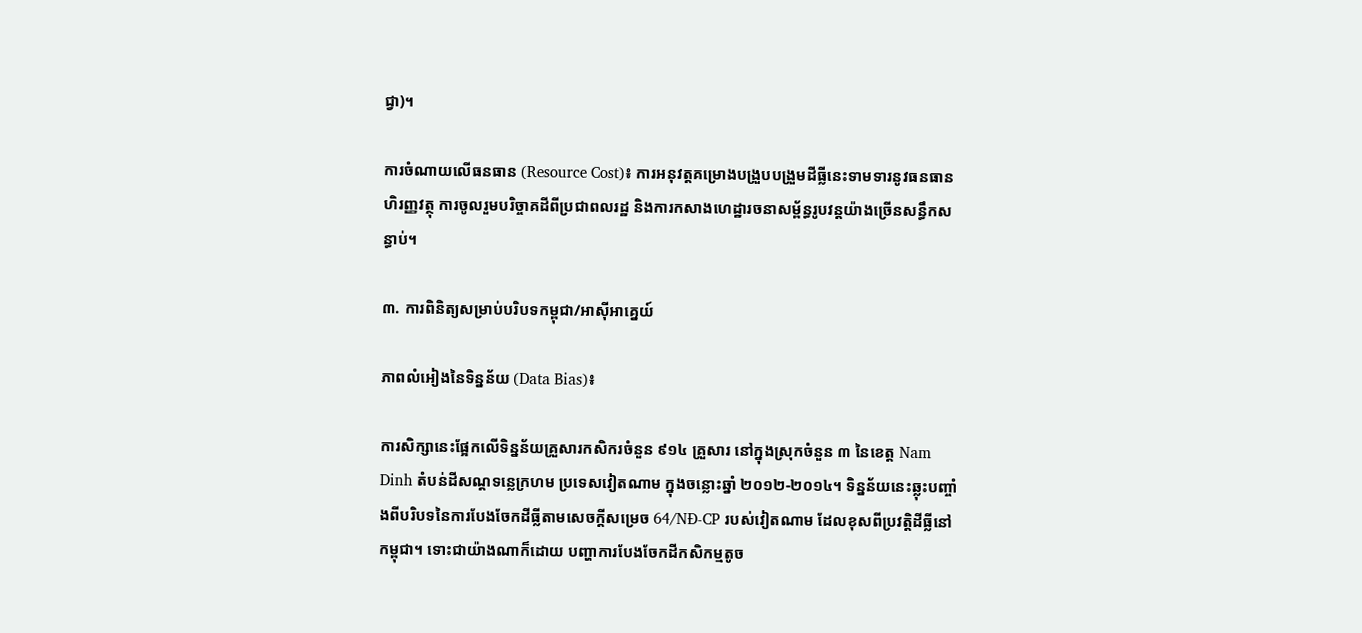ជ្វា)។

ការចំណាយលើធនធាន (Resource Cost)៖ ការអនុវត្តគម្រោងបង្រួបបង្រួមដីធ្លីនេះទាមទារនូវធនធានហិរញ្ញវត្ថុ ការចូលរួមបរិច្ចាគដីពីប្រជាពលរដ្ឋ និងការកសាងហេដ្ឋារចនាសម្ព័ន្ធរូបវន្តយ៉ាងច្រើនសន្ធឹកសន្ធាប់។

៣. ការពិនិត្យសម្រាប់បរិបទកម្ពុជា/អាស៊ីអាគ្នេយ៍

ភាពលំអៀងនៃទិន្នន័យ (Data Bias)៖

ការសិក្សានេះផ្អែកលើទិន្នន័យគ្រួសារកសិករចំនួន ៩១៤ គ្រួសារ នៅក្នុងស្រុកចំនួន ៣ នៃខេត្ត Nam Dinh តំបន់ដីសណ្តទន្លេក្រហម ប្រទេសវៀតណាម ក្នុងចន្លោះឆ្នាំ ២០១២-២០១៤។ ទិន្នន័យនេះឆ្លុះបញ្ចាំងពីបរិបទនៃការបែងចែកដីធ្លីតាមសេចក្តីសម្រេច 64/NĐ-CP របស់វៀតណាម ដែលខុសពីប្រវត្តិដីធ្លីនៅកម្ពុជា។ ទោះជាយ៉ាងណាក៏ដោយ បញ្ហាការបែងចែកដីកសិកម្មតូច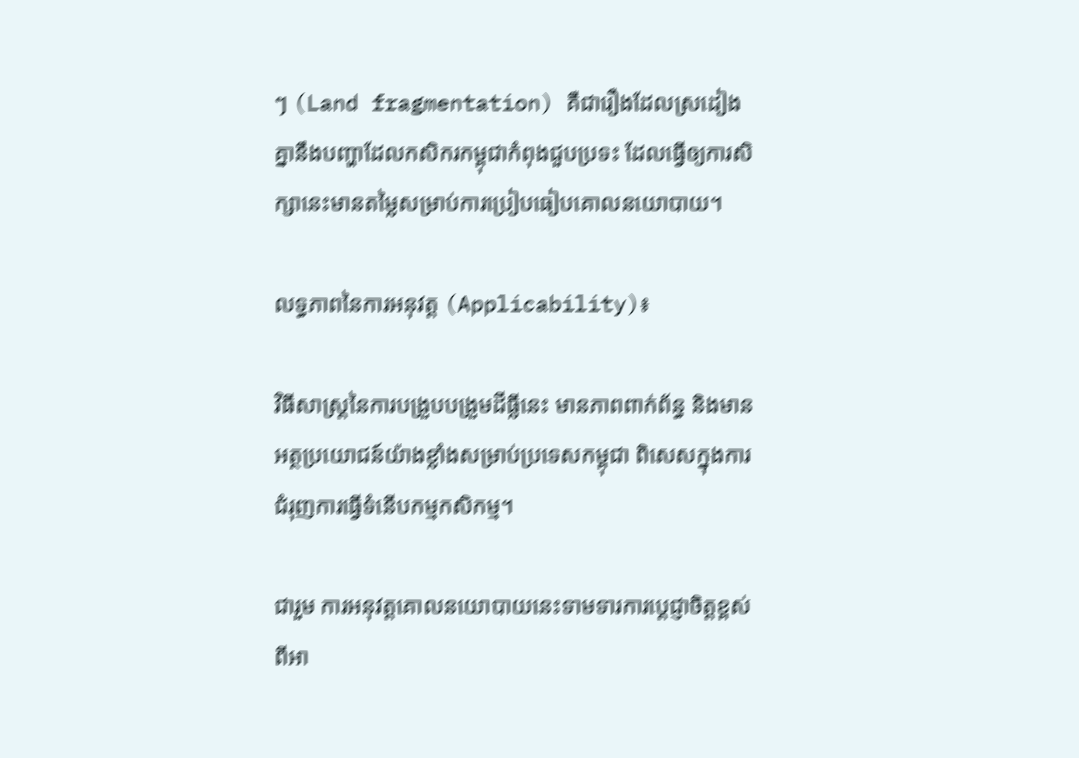ៗ (Land fragmentation) គឺជារឿងដែលស្រដៀងគ្នានឹងបញ្ហាដែលកសិករកម្ពុជាកំពុងជួបប្រទះ ដែលធ្វើឲ្យការសិក្សានេះមានតម្លៃសម្រាប់ការប្រៀបធៀបគោលនយោបាយ។

លទ្ធភាពនៃការអនុវត្ត (Applicability)៖

វិធីសាស្ត្រនៃការបង្រួបបង្រួមដីធ្លីនេះ មានភាពពាក់ព័ន្ធ និងមានអត្ថប្រយោជន៍យ៉ាងខ្លាំងសម្រាប់ប្រទេសកម្ពុជា ពិសេសក្នុងការជំរុញការធ្វើទំនើបកម្មកសិកម្ម។

ជារួម ការអនុវត្តគោលនយោបាយនេះទាមទារការប្តេជ្ញាចិត្តខ្ពស់ពីអា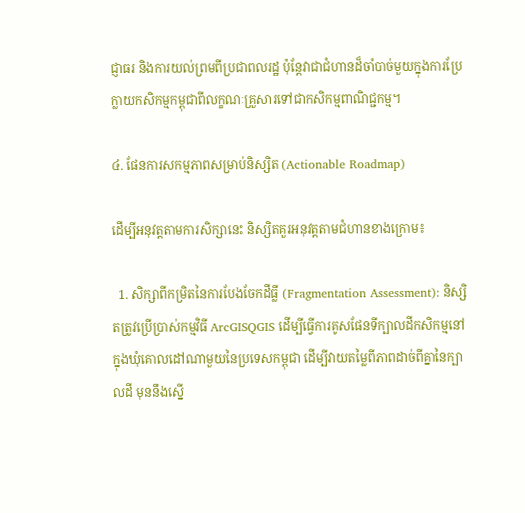ជ្ញាធរ និងការយល់ព្រមពីប្រជាពលរដ្ឋ ប៉ុន្តែវាជាជំហានដ៏ចាំបាច់មួយក្នុងការប្រែក្លាយកសិកម្មកម្ពុជាពីលក្ខណៈគ្រួសារទៅជាកសិកម្មពាណិជ្ជកម្ម។

៤. ផែនការសកម្មភាពសម្រាប់និស្សិត (Actionable Roadmap)

ដើម្បីអនុវត្តតាមការសិក្សានេះ និស្សិតគួរអនុវត្តតាមជំហានខាងក្រោម៖

  1. សិក្សាពីកម្រិតនៃការបែងចែកដីធ្លី (Fragmentation Assessment): និស្សិតត្រូវប្រើប្រាស់កម្មវិធី ArcGISQGIS ដើម្បីធ្វើការគូសផែនទីក្បាលដីកសិកម្មនៅក្នុងឃុំគោលដៅណាមួយនៃប្រទេសកម្ពុជា ដើម្បីវាយតម្លៃពីភាពដាច់ពីគ្នានៃក្បាលដី មុននឹងស្នើ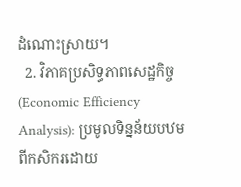ដំណោះស្រាយ។
  2. វិភាគប្រសិទ្ធភាពសេដ្ឋកិច្ច (Economic Efficiency Analysis): ប្រមូលទិន្នន័យបឋមពីកសិករដោយ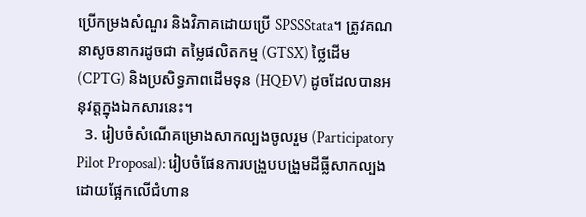ប្រើកម្រងសំណួរ និងវិភាគដោយប្រើ SPSSStata។ ត្រូវគណនាសូចនាករដូចជា តម្លៃផលិតកម្ម (GTSX) ថ្លៃដើម (CPTG) និងប្រសិទ្ធភាពដើមទុន (HQĐV) ដូចដែលបានអនុវត្តក្នុងឯកសារនេះ។
  3. រៀបចំសំណើគម្រោងសាកល្បងចូលរួម (Participatory Pilot Proposal): រៀបចំផែនការបង្រួបបង្រួមដីធ្លីសាកល្បងដោយផ្អែកលើជំហាន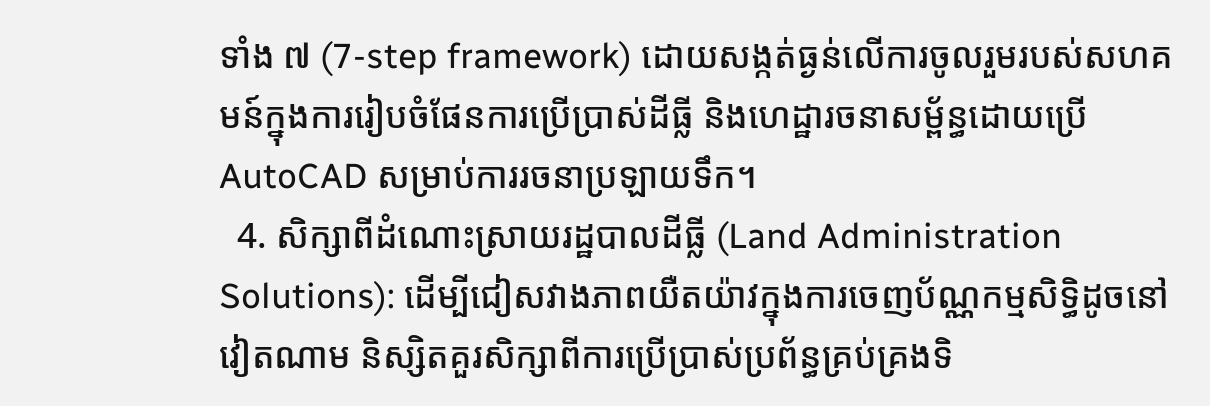ទាំង ៧ (7-step framework) ដោយសង្កត់ធ្ងន់លើការចូលរួមរបស់សហគមន៍ក្នុងការរៀបចំផែនការប្រើប្រាស់ដីធ្លី និងហេដ្ឋារចនាសម្ព័ន្ធដោយប្រើ AutoCAD សម្រាប់ការរចនាប្រឡាយទឹក។
  4. សិក្សាពីដំណោះស្រាយរដ្ឋបាលដីធ្លី (Land Administration Solutions): ដើម្បីជៀសវាងភាពយឺតយ៉ាវក្នុងការចេញប័ណ្ណកម្មសិទ្ធិដូចនៅវៀតណាម និស្សិតគួរសិក្សាពីការប្រើប្រាស់ប្រព័ន្ធគ្រប់គ្រងទិ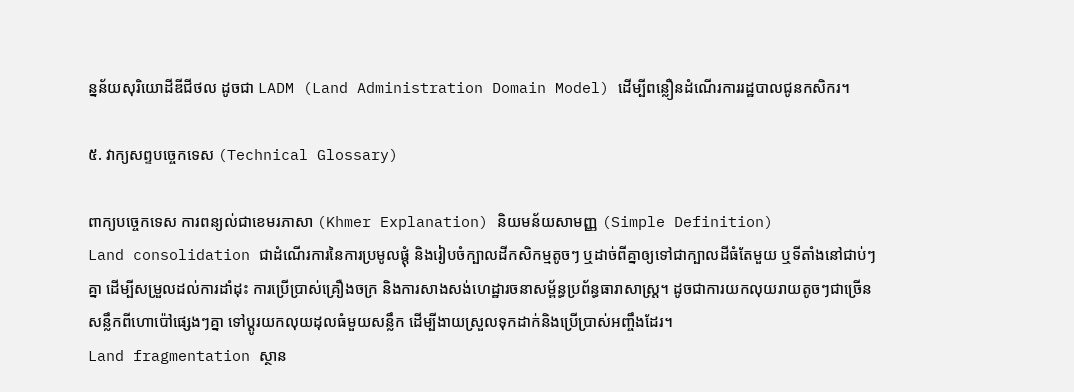ន្នន័យសុរិយោដីឌីជីថល ដូចជា LADM (Land Administration Domain Model) ដើម្បីពន្លឿនដំណើរការរដ្ឋបាលជូនកសិករ។

៥. វាក្យសព្ទបច្ចេកទេស (Technical Glossary)

ពាក្យបច្ចេកទេស ការពន្យល់ជាខេមរភាសា (Khmer Explanation) និយមន័យសាមញ្ញ (Simple Definition)
Land consolidation ជាដំណើរការនៃការប្រមូលផ្តុំ និងរៀបចំក្បាលដីកសិកម្មតូចៗ ឬដាច់ពីគ្នាឲ្យទៅជាក្បាលដីធំតែមួយ ឬទីតាំងនៅជាប់ៗគ្នា ដើម្បីសម្រួលដល់ការដាំដុះ ការប្រើប្រាស់គ្រឿងចក្រ និងការសាងសង់ហេដ្ឋារចនាសម្ព័ន្ធប្រព័ន្ធធារាសាស្ត្រ។ ដូចជាការយកលុយរាយតូចៗជាច្រើនសន្លឹកពីហោប៉ៅផ្សេងៗគ្នា ទៅប្តូរយកលុយដុលធំមួយសន្លឹក ដើម្បីងាយស្រួលទុកដាក់និងប្រើប្រាស់អញ្ចឹងដែរ។
Land fragmentation ស្ថាន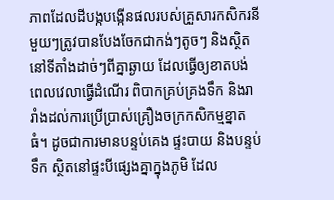ភាពដែលដីបង្កបង្កើនផលរបស់គ្រួសារកសិករនីមួយៗត្រូវបានបែងចែកជាកង់ៗតូចៗ និងស្ថិតនៅទីតាំងដាច់ៗពីគ្នាឆ្ងាយ ដែលធ្វើឲ្យខាតបង់ពេលវេលាធ្វើដំណើរ ពិបាកគ្រប់គ្រងទឹក និងរារាំងដល់ការប្រើប្រាស់គ្រឿងចក្រកសិកម្មខ្នាតធំ។ ដូចជាការមានបន្ទប់គេង ផ្ទះបាយ និងបន្ទប់ទឹក ស្ថិតនៅផ្ទះបីផ្សេងគ្នាក្នុងភូមិ ដែល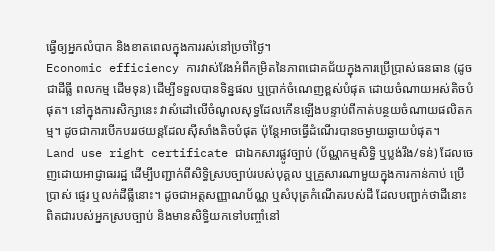ធ្វើឲ្យអ្នកលំបាក និងខាតពេលក្នុងការរស់នៅប្រចាំថ្ងៃ។
Economic efficiency ការវាស់វែងអំពីកម្រិតនៃភាពជោគជ័យក្នុងការប្រើប្រាស់ធនធាន (ដូចជាដីធ្លី ពលកម្ម ដើមទុន) ដើម្បីទទួលបានទិន្នផល ឬប្រាក់ចំណេញខ្ពស់បំផុត ដោយចំណាយអស់តិចបំផុត។ នៅក្នុងការសិក្សានេះ វាសំដៅលើចំណូលសុទ្ធដែលកើនឡើងបន្ទាប់ពីកាត់បន្ថយចំណាយផលិតកម្ម។ ដូចជាការបើកបររថយន្តដែលស៊ីសាំងតិចបំផុត ប៉ុន្តែអាចធ្វើដំណើរបានចម្ងាយឆ្ងាយបំផុត។
Land use right certificate ជាឯកសារផ្លូវច្បាប់ (ប័ណ្ណកម្មសិទ្ធិ ឬប្លង់រឹង/ទន់) ដែលចេញដោយអាជ្ញាធររដ្ឋ ដើម្បីបញ្ជាក់ពីសិទ្ធិស្របច្បាប់របស់បុគ្គល ឬគ្រួសារណាមួយក្នុងការកាន់កាប់ ប្រើប្រាស់ ផ្ទេរ ឬលក់ដីធ្លីនោះ។ ដូចជាអត្តសញ្ញាណប័ណ្ណ ឬសំបុត្រកំណើតរបស់ដី ដែលបញ្ជាក់ថាដីនោះពិតជារបស់អ្នកស្របច្បាប់ និងមានសិទ្ធិយកទៅបញ្ចាំនៅ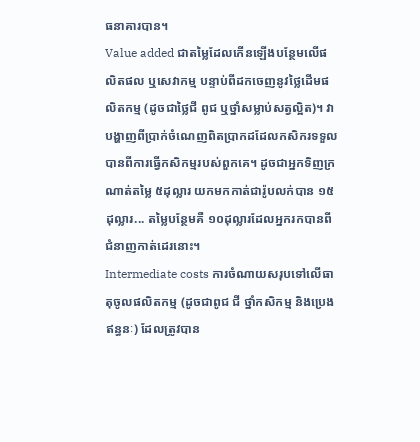ធនាគារបាន។
Value added ជាតម្លៃដែលកើនឡើងបន្ថែមលើផលិតផល ឬសេវាកម្ម បន្ទាប់ពីដកចេញនូវថ្លៃដើមផលិតកម្ម (ដូចជាថ្លៃជី ពូជ ឬថ្នាំសម្លាប់សត្វល្អិត)។ វាបង្ហាញពីប្រាក់ចំណេញពិតប្រាកដដែលកសិករទទួលបានពីការធ្វើកសិកម្មរបស់ពួកគេ។ ដូចជាអ្នកទិញក្រណាត់តម្លៃ ៥ដុល្លារ យកមកកាត់ជារ៉ូបលក់បាន ១៥ដុល្លារ... តម្លៃបន្ថែមគឺ ១០ដុល្លារដែលអ្នករកបានពីជំនាញកាត់ដេរនោះ។
Intermediate costs ការចំណាយសរុបទៅលើធាតុចូលផលិតកម្ម (ដូចជាពូជ ជី ថ្នាំកសិកម្ម និងប្រេងឥន្ធនៈ) ដែលត្រូវបាន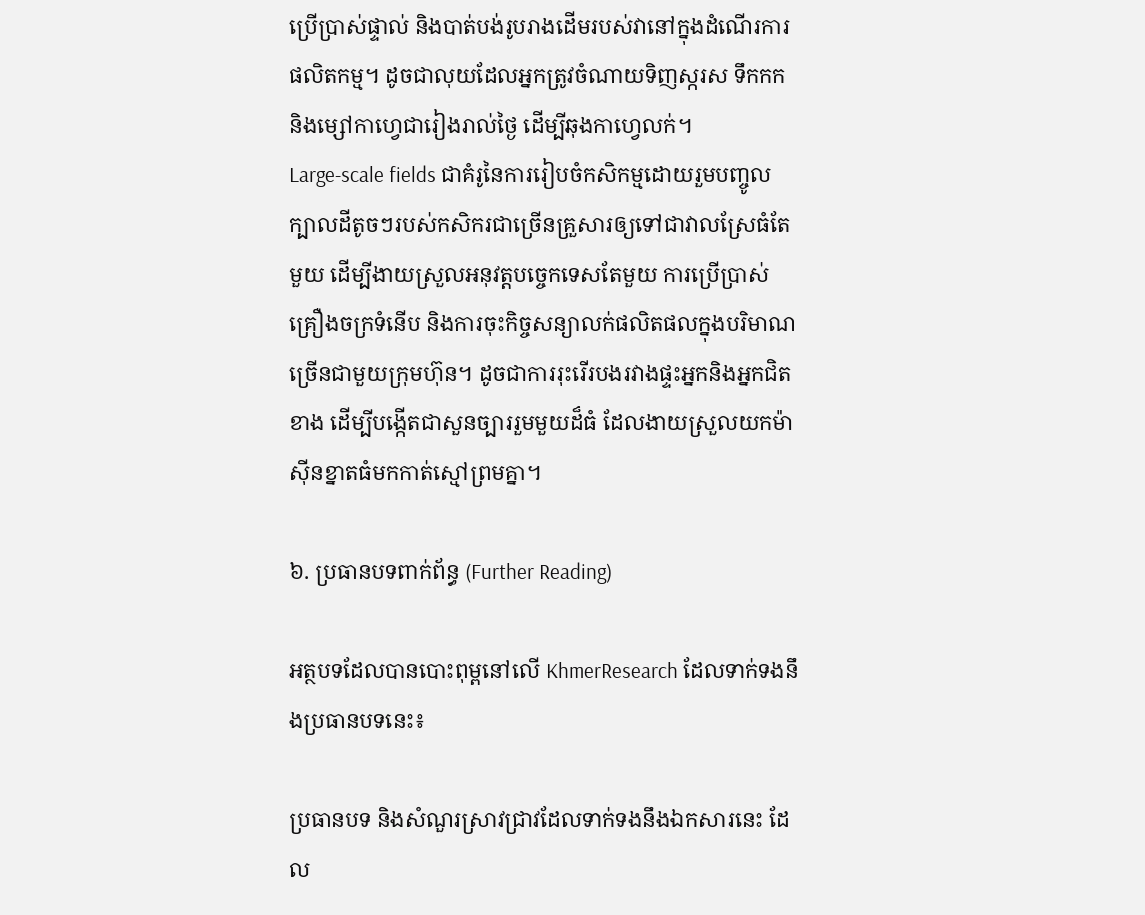ប្រើប្រាស់ផ្ទាល់ និងបាត់បង់រូបរាងដើមរបស់វានៅក្នុងដំណើរការផលិតកម្ម។ ដូចជាលុយដែលអ្នកត្រូវចំណាយទិញស្ករស ទឹកកក និងម្សៅកាហ្វេជារៀងរាល់ថ្ងៃ ដើម្បីឆុងកាហ្វេលក់។
Large-scale fields ជាគំរូនៃការរៀបចំកសិកម្មដោយរួមបញ្ចូលក្បាលដីតូចៗរបស់កសិករជាច្រើនគ្រួសារឲ្យទៅជាវាលស្រែធំតែមួយ ដើម្បីងាយស្រួលអនុវត្តបច្ចេកទេសតែមួយ ការប្រើប្រាស់គ្រឿងចក្រទំនើប និងការចុះកិច្ចសន្យាលក់ផលិតផលក្នុងបរិមាណច្រើនជាមួយក្រុមហ៊ុន។ ដូចជាការរុះរើរបងរវាងផ្ទះអ្នកនិងអ្នកជិតខាង ដើម្បីបង្កើតជាសួនច្បាររួមមួយដ៏ធំ ដែលងាយស្រួលយកម៉ាស៊ីនខ្នាតធំមកកាត់ស្មៅព្រមគ្នា។

៦. ប្រធានបទពាក់ព័ន្ធ (Further Reading)

អត្ថបទដែលបានបោះពុម្ពនៅលើ KhmerResearch ដែលទាក់ទងនឹងប្រធានបទនេះ៖

ប្រធានបទ និងសំណួរស្រាវជ្រាវដែលទាក់ទងនឹងឯកសារនេះ ដែល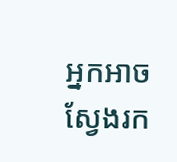អ្នកអាចស្វែងរក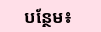បន្ថែម៖